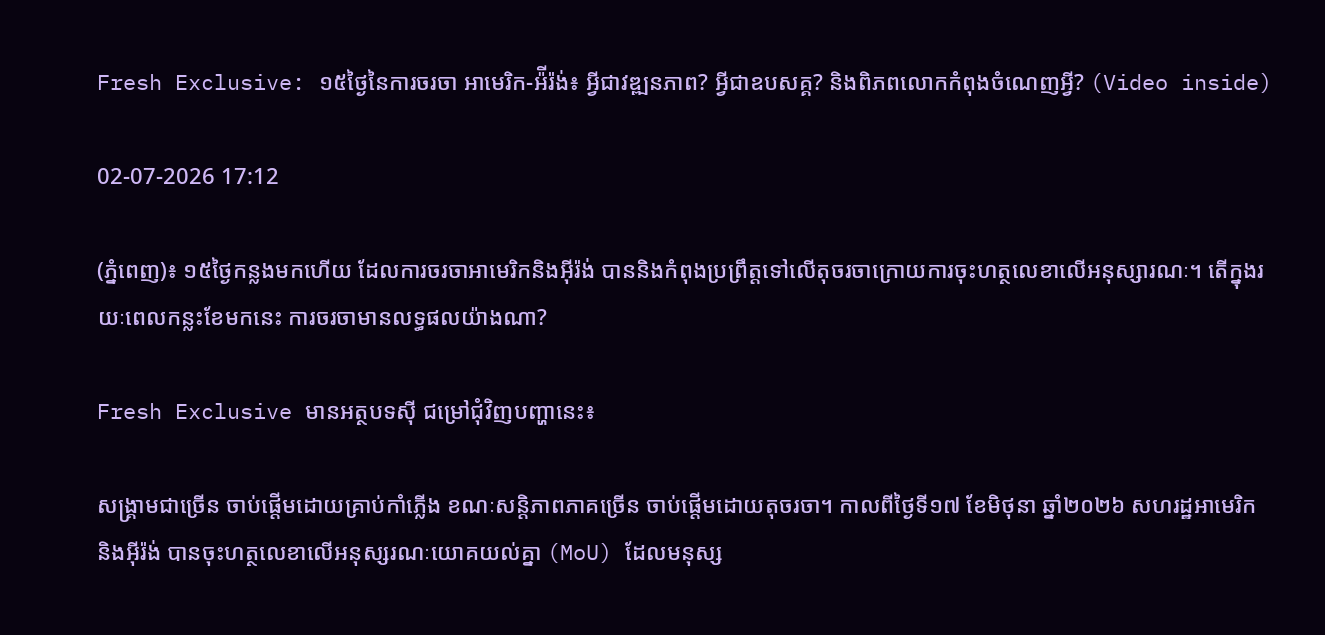Fresh Exclusive: ១៥ថ្ងៃនៃការចរចា អាមេរិក-អ៉ីរ៉ង់៖ អ្វីជាវឌ្ឍនភាព? អ្វីជាឧបសគ្គ? និងពិភពលោកកំពុងចំណេញអ្វី? (Video inside)

02-07-2026 17:12

(ភ្នំពេញ)៖ ១៥ថ្ងៃកន្លងមកហើយ ដែលការចរចាអាមេរិកនិងអ៊ីរ៉ង់ បាននិងកំពុងប្រព្រឹត្តទៅលើតុចរចាក្រោយការចុះហត្ថលេខាលើអនុស្សារណៈ។ តើក្នុងរយៈពេលកន្លះខែមកនេះ ការចរចាមានលទ្ធផលយ៉ាងណា?

Fresh Exclusive មានអត្ថបទស៊ី ជម្រៅជុំវិញបញ្ហានេះ៖

សង្គ្រាមជាច្រើន ចាប់ផ្តើមដោយគ្រាប់កាំភ្លើង ខណៈសន្តិភាពភាគច្រើន ចាប់ផ្តើមដោយតុចរចា។ កាលពីថ្ងៃទី១៧ ខែមិថុនា ឆ្នាំ២០២៦ សហរដ្ឋអាមេរិក និងអ៊ីរ៉ង់ បានចុះហត្ថលេខាលើអនុស្សរណៈយោគយល់គ្នា (MoU) ដែលមនុស្ស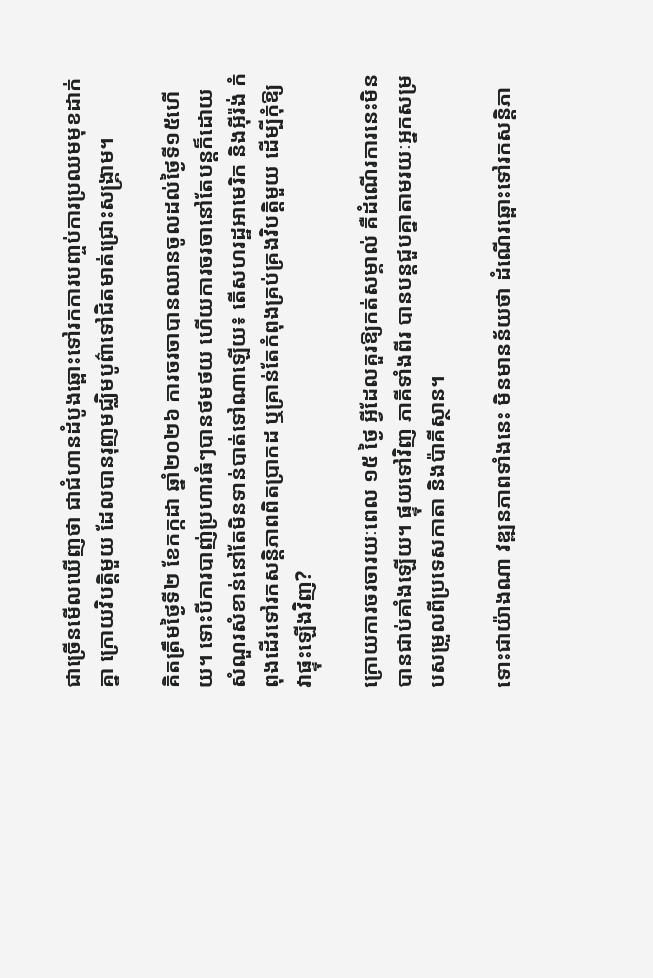ជាច្រើនមើលឃើញថា ជាជំហានដំបូងឆ្ពោះទៅរកការបញ្ចប់ការប្រឈមមុខដាក់គ្នា ក្រោយវិបត្តិមួយ ដែលបានរុញមជ្ឈិមបូព៌ាទៅជិតមាត់ជ្រោះសង្គ្រាម។

គិតត្រឹមថ្ងៃទី២ ខែកក្កដា ឆ្នាំ២០២៦ ការចរចាបានឈានចូលដល់ថ្ងៃទី១៥ហើយ។ ទោះបីការបាញ់ប្រហារធំៗបានថមថយ ហើយការចរចានៅតែបន្តក៏ដោយ សំណួរសំខាន់នៅតែមិនទាន់បាត់ទៅណាឡើយ៖ តើសហរដ្ឋអាមេរិក និងអ៊ីរ៉ង់ កំពុងដើរទៅរកសន្តិភាពពិតប្រាកដ ឬគ្រាន់តែកំពុងគ្រប់គ្រងវិបត្តិមួយ ដើម្បីកុំឱ្យវាផ្ទុះឡើងវិញ?

ក្រោយការចរចារយៈពេល ១៥ ថ្ងៃ អ្វីដែលគួរឱ្យកត់សម្គាល់ គឺដំណើរការនេះមិនបានជាប់គាំងឡើយ។ ផ្ទុយទៅវិញ ភាគីទាំងពីរ បានបន្តជួបគ្នាតាមរយៈអ្នកសម្របសម្រួលពីប្រទេសកាតា និងប៉ាគីស្ថាន។

ទោះជាយ៉ាងណា វឌ្ឍនភាពទាំងនេះ មិនមានន័យថា ដំណើរឆ្ពោះទៅរកសន្តិភា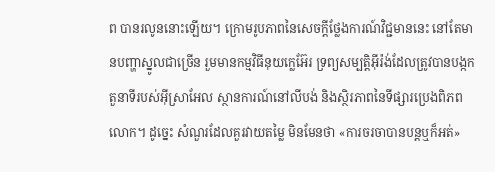ព បានរលូននោះឡើយ។ ក្រោមរូបភាពនៃសេចក្តីថ្លែងការណ៍វិជ្ជមាននេះ នៅតែមានបញ្ហាស្នូលជាច្រើន រួមមានកម្មវិធីនុយក្លេអ៊ែរ ទ្រព្យសម្បត្តិអ៊ីរ៉ង់ដែលត្រូវបានបង្កក តួនាទីរបស់អ៊ីស្រាអែល ស្ថានការណ៍នៅលីបង់ និងស្ថិរភាពនៃទីផ្សារប្រេងពិភពលោក។ ដូច្នេះ សំណួរដែលគួរវាយតម្លៃ មិនមែនថា «ការចរចាបានបន្តឬក៏អត់»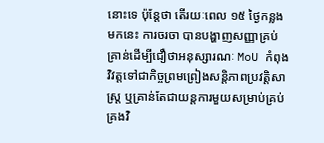នោះទេ ប៉ុន្តែថា តើរយៈពេល ១៥ ថ្ងៃកន្លងមកនេះ ការចរចា បានបង្ហាញសញ្ញាគ្រប់គ្រាន់ដើម្បីជឿថាអនុស្សារណៈ MoU កំពុងវិវត្តទៅជាកិច្ចព្រមព្រៀងសន្តិភាពប្រវត្តិសាស្ត្រ ឬគ្រាន់តែជាយន្តការមួយសម្រាប់គ្រប់គ្រងវិ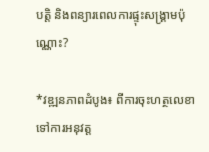បត្តិ និងពន្យារពេលការផ្ទុះសង្គ្រាមប៉ុណ្ណោះ?

*វឌ្ឍនភាពដំបូង៖ ពីការចុះហត្ថលេខា ទៅការអនុវត្ត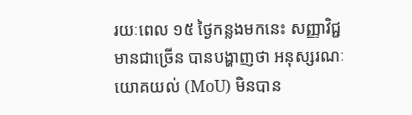រយៈពេល ១៥ ថ្ងៃកន្លងមកនេះ សញ្ញាវិជ្ជមានជាច្រើន បានបង្ហាញថា អនុស្សរណៈយោគយល់ (MoU) មិនបាន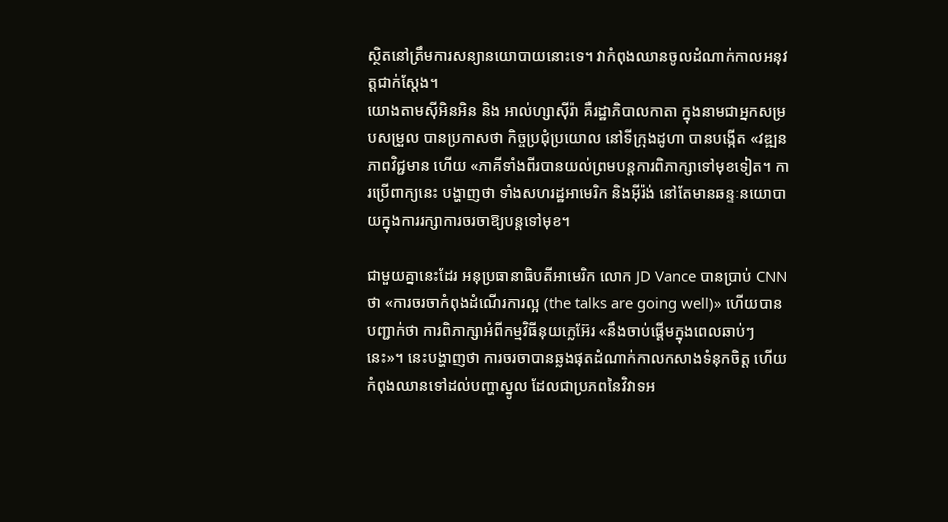ស្ថិតនៅត្រឹមការសន្យានយោបាយនោះទេ។ វាកំពុងឈានចូលដំណាក់កាលអនុវត្តជាក់ស្តែង។
យោងតាមស៊ីអិនអិន និង អាល់ហ្សាស៊ីរ៉ា គឺរដ្ឋាភិបាលកាតា ក្នុងនាមជាអ្នកសម្របសម្រួល បានប្រកាសថា កិច្ចប្រជុំប្រយោល នៅទីក្រុងដូហា បានបង្កើត «វឌ្ឍនភាពវិជ្ជមាន ហើយ «ភាគីទាំងពីរបានយល់ព្រមបន្តការពិភាក្សាទៅមុខទៀត។ ការប្រើពាក្យនេះ បង្ហាញថា ទាំងសហរដ្ឋអាមេរិក និងអ៊ីរ៉ង់ នៅតែមានឆន្ទៈនយោបាយក្នុងការរក្សាការចរចាឱ្យបន្តទៅមុខ។

ជាមួយគ្នានេះដែរ អនុប្រធានាធិបតីអាមេរិក លោក JD Vance បានប្រាប់ CNN ថា «ការចរចាកំពុងដំណើរការល្អ (the talks are going well)» ហើយបានបញ្ជាក់ថា ការពិភាក្សាអំពីកម្មវិធីនុយក្លេអ៊ែរ «នឹងចាប់ផ្តើមក្នុងពេលឆាប់ៗ នេះ»។ នេះបង្ហាញថា ការចរចាបានឆ្លងផុតដំណាក់កាលកសាងទំនុកចិត្ត ហើយកំពុងឈានទៅដល់បញ្ហាស្នូល ដែលជាប្រភពនៃវិវាទអ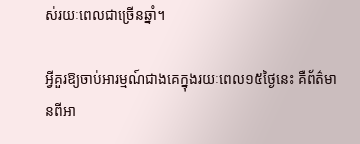ស់រយៈពេលជាច្រើនឆ្នាំ។

អ្វីគួរឱ្យចាប់អារម្មណ៍ជាងគេក្នុងរយៈពេល១៥ថ្ងៃនេះ គឺព័ត៌មានពីអា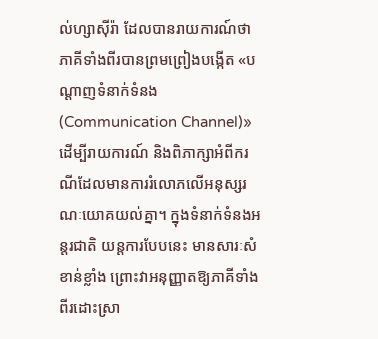ល់ហ្សាស៊ីរ៉ា ដែលបានរាយការណ៍ថា ភាគីទាំងពីរបានព្រមព្រៀងបង្កើត «បណ្តាញទំនាក់ទំនង (Communication Channel)» ដើម្បីរាយការណ៍ និងពិភាក្សាអំពីករណីដែលមានការរំលោភលើអនុស្សរណៈយោគយល់គ្នា។ ក្នុងទំនាក់ទំនងអន្តរជាតិ យន្តការបែបនេះ មានសារៈសំខាន់ខ្លាំង ព្រោះវាអនុញ្ញាតឱ្យភាគីទាំងពីរដោះស្រា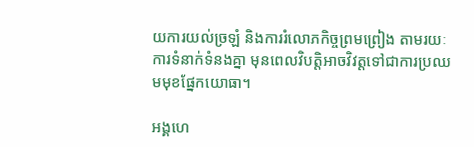យការយល់ច្រឡំ និងការរំលោភកិច្ចព្រមព្រៀង តាមរយៈការទំនាក់ទំនងគ្នា មុនពេលវិបត្តិអាចវិវត្តទៅជាការប្រឈមមុខផ្នែកយោធា។

អង្គហេ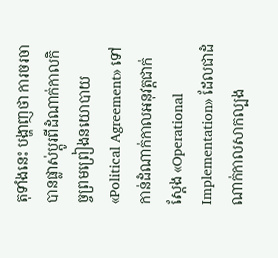តុទាំងនេះ បង្ហាញថា ការចរចាបានផ្លាស់ប្តូរពីដំណាក់កាលកិច្ចព្រមព្រៀងនយោបាយ «Political Agreement» ទៅកាន់ដំណាក់កាលអនុវត្តជាក់ស្តែង «Operational Implementation» ដែលជាដំណាក់កាលសាកល្បង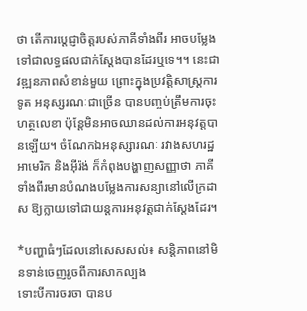ថា តើការប្តេជ្ញាចិត្តរបស់ភាគីទាំងពីរ អាចបម្លែងទៅជាលទ្ធផលជាក់ស្តែងបានដែរឬទេ។។ នេះជាវឌ្ឍនភាពសំខាន់មួយ ព្រោះក្នុងប្រវត្តិសាស្ត្រការទូត អនុស្សរណៈជាច្រើន បានបញ្ចប់ត្រឹមការចុះហត្ថលេខា ប៉ុន្តែមិនអាចឈានដល់ការអនុវត្តបានឡើយ។ ចំណែកឯអនុស្សារណៈ រវាងសហរដ្ឋអាមេរិក និងអ៊ីរ៉ង់ ក៏កំពុងបង្ហាញសញ្ញាថា ភាគីទាំងពីរមានបំណងបម្លែងការសន្យានៅលើក្រដាស ឱ្យក្លាយទៅជាយន្តការអនុវត្តជាក់ស្តែងដែរ។

*បញ្ហាធំៗដែលនៅសេសសល់៖ សន្តិភាពនៅមិនទាន់ចេញរូចពីការសាកល្បង
ទោះបីការចរចា បានប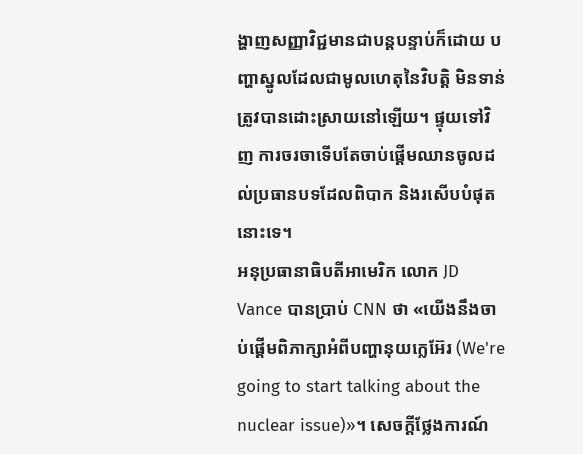ង្ហាញសញ្ញាវិជ្ជមានជាបន្តបន្ទាប់ក៏ដោយ បញ្ហាស្នូលដែលជាមូលហេតុនៃវិបត្តិ មិនទាន់ត្រូវបានដោះស្រាយនៅឡើយ។ ផ្ទុយទៅវិញ ការចរចាទើបតែចាប់ផ្តើមឈានចូលដល់ប្រធានបទដែលពិបាក និងរសើបបំផុតនោះទេ។
អនុប្រធានាធិបតីអាមេរិក លោក JD Vance បានប្រាប់ CNN ថា «យើងនឹងចាប់ផ្តើមពិភាក្សាអំពីបញ្ហានុយក្លេអ៊ែរ (We're going to start talking about the nuclear issue)»។ សេចក្តីថ្លែងការណ៍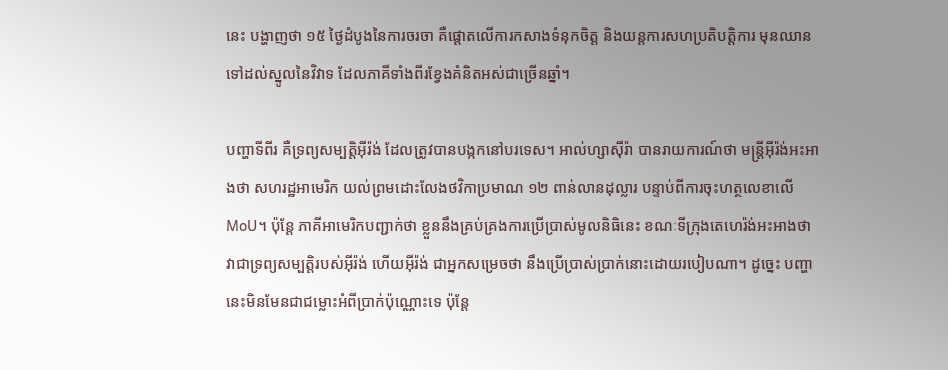នេះ បង្ហាញថា ១៥ ថ្ងៃដំបូងនៃការចរចា គឺផ្តោតលើការកសាងទំនុកចិត្ត និងយន្តការសហប្រតិបត្តិការ មុនឈានទៅដល់ស្នូលនៃវិវាទ ដែលភាគីទាំងពីរខ្វែងគំនិតអស់ជាច្រើនឆ្នាំ។

បញ្ហាទីពីរ គឺទ្រព្យសម្បត្តិអ៊ីរ៉ង់ ដែលត្រូវបានបង្កកនៅបរទេស។ អាល់ហ្សាស៊ីរ៉ា បានរាយការណ៍ថា មន្ត្រីអ៊ីរ៉ង់អះអាងថា សហរដ្ឋអាមេរិក យល់ព្រមដោះលែងថវិកាប្រមាណ ១២ ពាន់លានដុល្លារ បន្ទាប់ពីការចុះហត្ថលេខាលើ MoU។ ប៉ុន្តែ ភាគីអាមេរិកបញ្ជាក់ថា ខ្លួននឹងគ្រប់គ្រងការប្រើប្រាស់មូលនិធិនេះ ខណៈទីក្រុងតេហេរ៉ង់អះអាងថា វាជាទ្រព្យសម្បត្តិរបស់អ៊ីរ៉ង់ ហើយអ៊ីរ៉ង់ ជាអ្នកសម្រេចថា នឹងប្រើប្រាស់ប្រាក់នោះដោយរបៀបណា។ ដូច្នេះ បញ្ហានេះមិនមែនជាជម្លោះអំពីប្រាក់ប៉ុណ្ណោះទេ ប៉ុន្តែ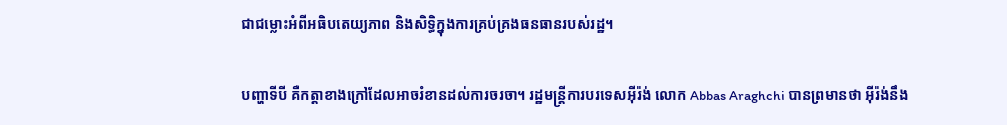ជាជម្លោះអំពីអធិបតេយ្យភាព និងសិទ្ធិក្នុងការគ្រប់គ្រងធនធានរបស់រដ្ឋ។

បញ្ហាទីបី គឺកត្តាខាងក្រៅដែលអាចរំខានដល់ការចរចា។ រដ្ឋមន្ត្រីការបរទេសអ៊ីរ៉ង់ លោក Abbas Araghchi បានព្រមានថា អ៊ីរ៉ង់នឹង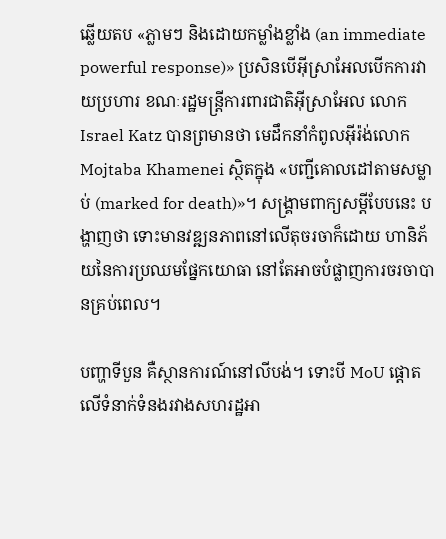ឆ្លើយតប «ភ្លាមៗ និងដោយកម្លាំងខ្លាំង (an immediate powerful response)» ប្រសិនបើអ៊ីស្រាអែលបើកការវាយប្រហារ ខណៈរដ្ឋមន្ត្រីការពារជាតិអ៊ីស្រាអែល លោក Israel Katz បានព្រមានថា មេដឹកនាំកំពូលអ៊ីរ៉ង់លោក Mojtaba Khamenei ស្ថិតក្នុង «បញ្ជីគោលដៅតាមសម្លាប់ (marked for death)»។ សង្គ្រាមពាក្យសម្ដីបែបនេះ បង្ហាញថា ទោះមានវឌ្ឍនភាពនៅលើតុចរចាក៏ដោយ ហានិភ័យនៃការប្រឈមផ្នែកយោធា នៅតែអាចបំផ្លាញការចរចាបានគ្រប់ពេល។

បញ្ហាទីបួន គឺស្ថានការណ៍នៅលីបង់។ ទោះបី MoU ផ្តោតលើទំនាក់ទំនងរវាងសហរដ្ឋអា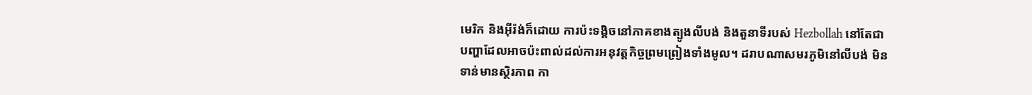មេរិក និងអ៊ីរ៉ង់ក៏ដោយ ការប៉ះទង្គិចនៅភាគខាងត្បូងលីបង់ និងតួនាទីរបស់ Hezbollah នៅតែជា បញ្ហាដែលអាចប៉ះពាល់ដល់ការអនុវត្តកិច្ចព្រមព្រៀងទាំងមូល។ ដរាបណាសមរភូមិនៅលីបង់ មិនទាន់មានស្ថិរភាព កា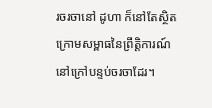រចរចានៅ ដូហា ក៏នៅតែស្ថិតក្រោមសម្ពាធនៃព្រឹត្តិការណ៍នៅក្រៅបន្ទប់ចរចាដែរ។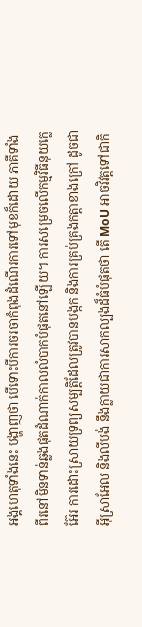អង្គហេតុទាំងនេះ បង្ហាញថា បើទោះបីការចរចាកំពុងដំណើរការទៅមុខក៏ដោយ ភាគីទាំងពីរនៅមិនទាន់ឆ្លងផុតដំណាក់កាលលំបាកបំផុតនៅឡើយ។ ការសម្រេចលើកម្មវិធីនុយក្លេអ៊ែរ ការដោះស្រាយទ្រព្យសម្បត្តិដែលត្រូវបានបង្កក និងការគ្រប់គ្រងកត្តាខាងក្រៅ ដូចជាអ៊ីស្រាអែល និងលីបង់ នឹងក្លាយជាការសាកល្បងដ៏ធំបំផុតថា តើ MoU អាចវិវត្តទៅជាកិ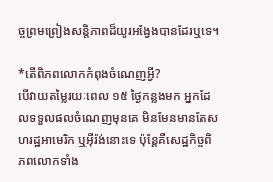ច្ចព្រមព្រៀងសន្តិភាពដ៏យូរអង្វែងបានដែរឬទេ។

*តើពិភពលោកកំពុងចំណេញអ្វី?
បើវាយតម្លៃរយៈពេល ១៥ ថ្ងៃកន្លងមក អ្នកដែលទទួលផលចំណេញមុនគេ មិនមែនមានតែសហរដ្ឋអាមេរិក ឬអ៊ីរ៉ង់នោះទេ ប៉ុន្តែគឺសេដ្ឋកិច្ចពិភពលោកទាំង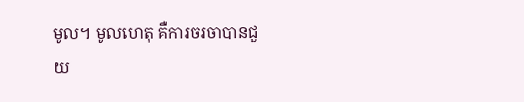មូល។ មូលហេតុ គឺការចរចាបានជួយ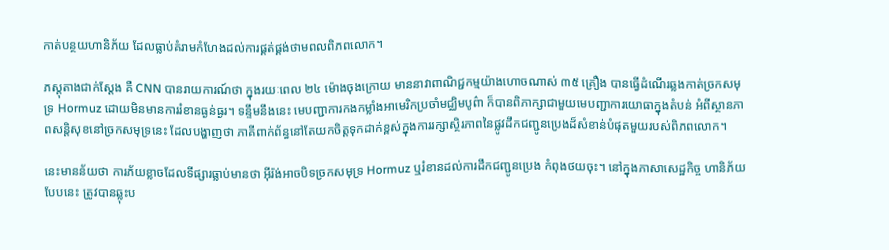កាត់បន្ថយហានិភ័យ ដែលធ្លាប់គំរាមកំហែងដល់ការផ្គត់ផ្គង់ថាមពលពិភពលោក។

ភស្តុតាងជាក់ស្តែង គឺ CNN បានរាយការណ៍ថា ក្នុងរយៈពេល ២៤ ម៉ោងចុងក្រោយ មាននាវាពាណិជ្ជកម្មយ៉ាងហោចណាស់ ៣៥ គ្រឿង បានធ្វើដំណើរឆ្លងកាត់ច្រកសមុទ្រ Hormuz ដោយមិនមានការរំខានធ្ងន់ធ្ងរ។ ទន្ទឹមនឹងនេះ មេបញ្ជាការកងកម្លាំងអាមេរិកប្រចាំមជ្ឈិមបូព៌ា ក៏បានពិភាក្សាជាមួយមេបញ្ជាការយោធាក្នុងតំបន់ អំពីស្ថានភាពសន្តិសុខនៅច្រកសមុទ្រនេះ ដែលបង្ហាញថា ភាគីពាក់ព័ន្ធនៅតែយកចិត្តទុកដាក់ខ្ពស់ក្នុងការរក្សាស្ថិរភាពនៃផ្លូវដឹកជញ្ជូនប្រេងដ៏សំខាន់បំផុតមួយរបស់ពិភពលោក។

នេះមានន័យថា ការភ័យខ្លាចដែលទីផ្សារធ្លាប់មានថា អ៊ីរ៉ង់អាចបិទច្រកសមុទ្រ Hormuz ឬរំខានដល់ការដឹកជញ្ជូនប្រេង កំពុងថយចុះ។ នៅក្នុងភាសាសេដ្ឋកិច្ច ហានិភ័យបែបនេះ ត្រូវបានឆ្លុះប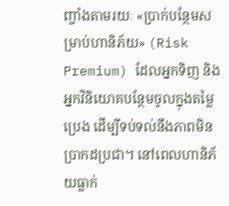ញ្ចាំងតាមរយៈ «ប្រាក់បន្ថែមសម្រាប់ហានិភ័យ» (Risk Premium) ដែលអ្នកទិញ និងអ្នកវិនិយោគបន្ថែមចូលក្នុងតម្លៃប្រេង ដើម្បីទប់ទល់នឹងភាពមិនប្រាកដប្រជា។ នៅពេលហានិភ័យធ្លាក់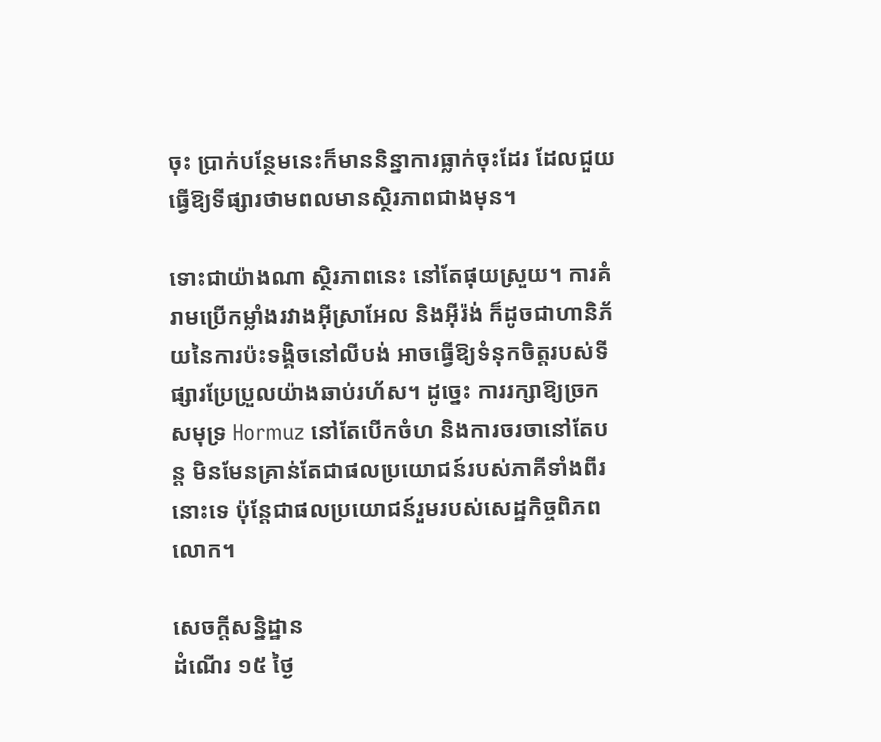ចុះ ប្រាក់បន្ថែមនេះក៏មាននិន្នាការធ្លាក់ចុះដែរ ដែលជួយធ្វើឱ្យទីផ្សារថាមពលមានស្ថិរភាពជាងមុន។

ទោះជាយ៉ាងណា ស្ថិរភាពនេះ នៅតែផុយស្រួយ។ ការគំរាមប្រើកម្លាំងរវាងអ៊ីស្រាអែល និងអ៊ីរ៉ង់ ក៏ដូចជាហានិភ័យនៃការប៉ះទង្គិចនៅលីបង់ អាចធ្វើឱ្យទំនុកចិត្តរបស់ទីផ្សារប្រែប្រួលយ៉ាងឆាប់រហ័ស។ ដូច្នេះ ការរក្សាឱ្យច្រកសមុទ្រ Hormuz នៅតែបើកចំហ និងការចរចានៅតែបន្ត មិនមែនគ្រាន់តែជាផលប្រយោជន៍របស់ភាគីទាំងពីរនោះទេ ប៉ុន្តែជាផលប្រយោជន៍រួមរបស់សេដ្ឋកិច្ចពិភពលោក។

សេចក្តីសន្និដ្ឋាន
ដំណើរ ១៥ ថ្ងៃ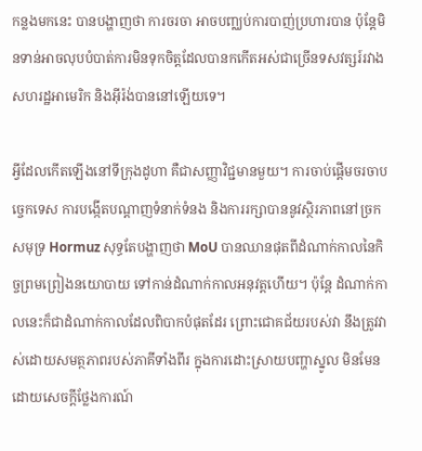កន្លងមកនេះ បានបង្ហាញថា ការចរចា អាចបញ្ឈប់ការបាញ់ប្រហារបាន ប៉ុន្តែមិនទាន់អាចលុបបំបាត់ការមិនទុកចិត្តដែលបានកកើតអស់ជាច្រើនទសវត្សរ៍រវាងសហរដ្ឋអាមេរិក និងអ៊ីរ៉ង់បាននៅឡើយទេ។

អ្វីដែលកើតឡើងនៅទីក្រុងដូហា គឺជាសញ្ញាវិជ្ជមានមួយ។ ការចាប់ផ្តើមចរចាបច្ចេកទេស ការបង្កើតបណ្តាញទំនាក់ទំនង និងការរក្សាបាននូវស្ថិរភាពនៅច្រកសមុទ្រ Hormuz សុទ្ធតែបង្ហាញថា MoU បានឈានផុតពីដំណាក់កាលនៃកិច្ចព្រមព្រៀងនយោបាយ ទៅកាន់ដំណាក់កាលអនុវត្តហើយ។ ប៉ុន្តែ ដំណាក់កាលនេះក៏ជាដំណាក់កាលដែលពិបាកបំផុតដែរ ព្រោះជោគជ័យរបស់វា នឹងត្រូវវាស់ដោយសមត្ថភាពរបស់ភាគីទាំងពីរ ក្នុងការដោះស្រាយបញ្ហាស្នូល មិនមែនដោយសេចក្តីថ្លែងការណ៍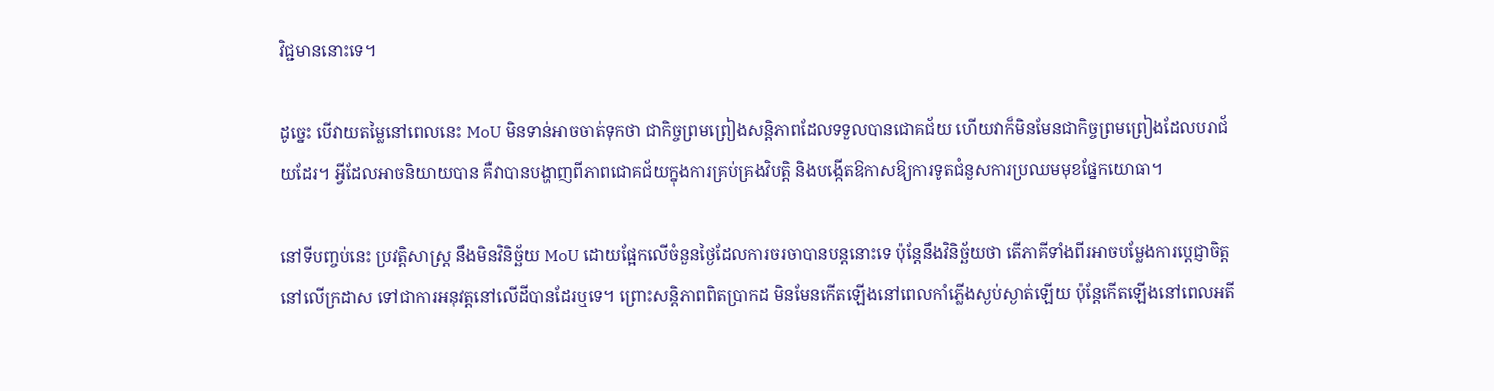វិជ្ជមាននោះទេ។

ដូច្នេះ បើវាយតម្លៃនៅពេលនេះ MoU មិនទាន់អាចចាត់ទុកថា ជាកិច្ចព្រមព្រៀងសន្តិភាពដែលទទួលបានជោគជ័យ ហើយវាក៏មិនមែនជាកិច្ចព្រមព្រៀងដែលបរាជ័យដែរ។ អ្វីដែលអាចនិយាយបាន គឺវាបានបង្ហាញពីភាពជោគជ័យក្នុងការគ្រប់គ្រងវិបត្តិ និងបង្កើតឱកាសឱ្យការទូតជំនួសការប្រឈមមុខផ្នែកយោធា។

នៅទីបញ្ចប់នេះ ប្រវត្តិសាស្ត្រ នឹងមិនវិនិច្ឆ័យ MoU ដោយផ្អែកលើចំនួនថ្ងៃដែលការចរចាបានបន្តនោះទេ ប៉ុន្តែនឹងវិនិច្ឆ័យថា តើភាគីទាំងពីរអាចបម្លែងការប្តេជ្ញាចិត្តនៅលើក្រដាស ទៅជាការអនុវត្តនៅលើដីបានដែរឬទេ។ ព្រោះសន្តិភាពពិតប្រាកដ មិនមែនកើតឡើងនៅពេលកាំភ្លើងស្ងប់ស្ងាត់ឡើយ ប៉ុន្តែកើតឡើងនៅពេលអតី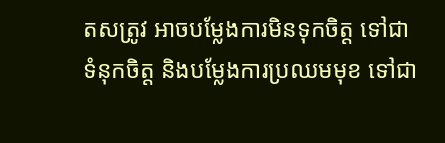តសត្រូវ អាចបម្លែងការមិនទុកចិត្ត ទៅជាទំនុកចិត្ត និងបម្លែងការប្រឈមមុខ ទៅជា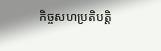កិច្ចសហប្រតិបត្តិ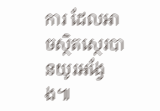ការ ដែលអាចស្ថិតស្ថេរបានយូរអង្វែង៕